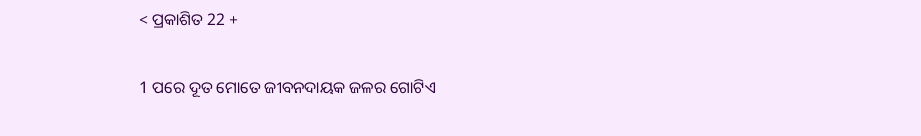< ପ୍ରକାଶିତ 22 +

1 ପରେ ଦୂତ ମୋତେ ଜୀବନଦାୟକ ଜଳର ଗୋଟିଏ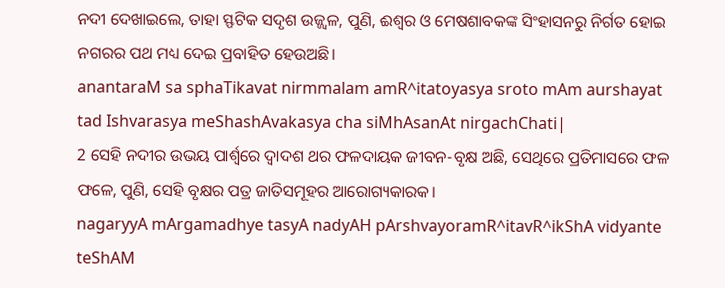ନଦୀ ଦେଖାଇଲେ, ତାହା ସ୍ଫଟିକ ସଦୃଶ ଉଜ୍ଜ୍ୱଳ, ପୁଣି, ଈଶ୍ବର ଓ ମେଷଶାବକଙ୍କ ସିଂହାସନରୁ ନିର୍ଗତ ହୋଇ ନଗରର ପଥ ମଧ୍ୟ ଦେଇ ପ୍ରବାହିତ ହେଉଅଛି।
anantaraM sa sphaTikavat nirmmalam amR^itatoyasya sroto mAm aurshayat tad Ishvarasya meShashAvakasya cha siMhAsanAt nirgachChati|
2 ସେହି ନଦୀର ଉଭୟ ପାର୍ଶ୍ୱରେ ଦ୍ୱାଦଶ ଥର ଫଳଦାୟକ ଜୀବନ-ବୃକ୍ଷ ଅଛି, ସେଥିରେ ପ୍ରତିମାସରେ ଫଳ ଫଳେ, ପୁଣି, ସେହି ବୃକ୍ଷର ପତ୍ର ଜାତିସମୂହର ଆରୋଗ୍ୟକାରକ।
nagaryyA mArgamadhye tasyA nadyAH pArshvayoramR^itavR^ikShA vidyante teShAM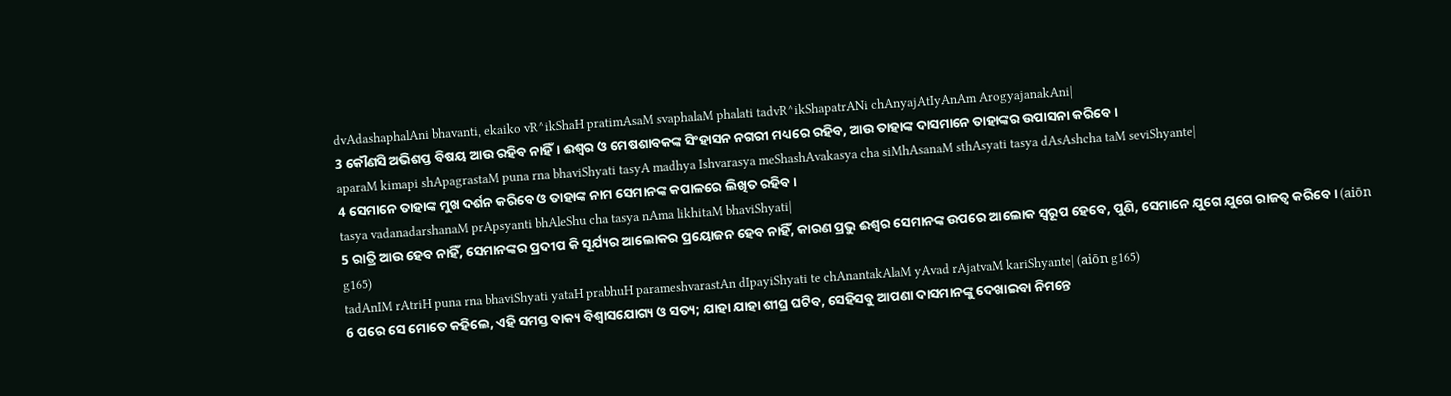dvAdashaphalAni bhavanti, ekaiko vR^ikShaH pratimAsaM svaphalaM phalati tadvR^ikShapatrANi chAnyajAtIyAnAm ArogyajanakAni|
3 କୌଣସି ଅଭିଶପ୍ତ ବିଷୟ ଆଉ ରହିବ ନାହିଁ। ଈଶ୍ବର ଓ ମେଷଶାବକଙ୍କ ସିଂହାସନ ନଗରୀ ମଧ୍ୟରେ ରହିବ, ଆଉ ତାହାଙ୍କ ଦାସମାନେ ତାହାଙ୍କର ଉପାସନା କରିବେ।
aparaM kimapi shApagrastaM puna rna bhaviShyati tasyA madhya Ishvarasya meShashAvakasya cha siMhAsanaM sthAsyati tasya dAsAshcha taM seviShyante|
4 ସେମାନେ ତାହାଙ୍କ ମୁଖ ଦର୍ଶନ କରିବେ ଓ ତାହାଙ୍କ ନାମ ସେମାନଙ୍କ କପାଳରେ ଲିଖିତ ରହିବ।
tasya vadanadarshanaM prApsyanti bhAleShu cha tasya nAma likhitaM bhaviShyati|
5 ରାତ୍ରି ଆଉ ହେବ ନାହିଁ, ସେମାନଙ୍କର ପ୍ରଦୀପ କି ସୂର୍ଯ୍ୟର ଆଲୋକର ପ୍ରୟୋଜନ ହେବ ନାହିଁ, କାରଣ ପ୍ରଭୁ ଈଶ୍ବର ସେମାନଙ୍କ ଉପରେ ଆଲୋକ ସ୍ୱରୂପ ହେବେ, ପୁଣି, ସେମାନେ ଯୁଗେ ଯୁଗେ ରାଜତ୍ୱ କରିବେ। (aiōn g165)
tadAnIM rAtriH puna rna bhaviShyati yataH prabhuH parameshvarastAn dIpayiShyati te chAnantakAlaM yAvad rAjatvaM kariShyante| (aiōn g165)
6 ପରେ ସେ ମୋତେ କହିଲେ, ଏହି ସମସ୍ତ ବାକ୍ୟ ବିଶ୍ୱାସଯୋଗ୍ୟ ଓ ସତ୍ୟ; ଯାହା ଯାହା ଶୀଘ୍ର ଘଟିବ, ସେହିସବୁ ଆପଣା ଦାସମାନଙ୍କୁ ଦେଖାଇବା ନିମନ୍ତେ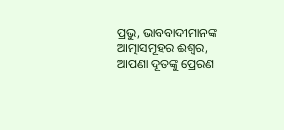ପ୍ରଭୁ, ଭାବବାଦୀମାନଙ୍କ ଆତ୍ମାସମୂହର ଈଶ୍ବର, ଆପଣା ଦୂତଙ୍କୁ ପ୍ରେରଣ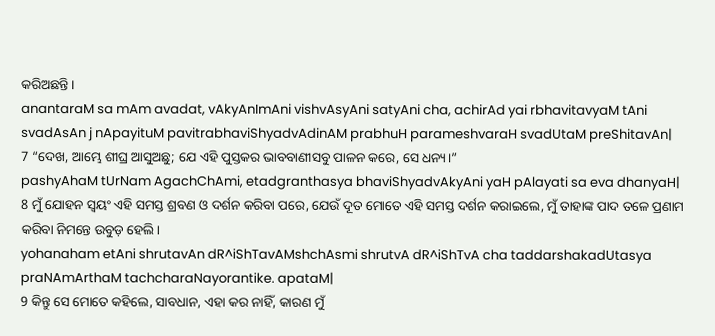କରିଅଛନ୍ତି।
anantaraM sa mAm avadat, vAkyAnImAni vishvAsyAni satyAni cha, achirAd yai rbhavitavyaM tAni svadAsAn j nApayituM pavitrabhaviShyadvAdinAM prabhuH parameshvaraH svadUtaM preShitavAn|
7 “ଦେଖ, ଆମ୍ଭେ ଶୀଘ୍ର ଆସୁଅଛୁ; ଯେ ଏହି ପୁସ୍ତକର ଭାବବାଣୀସବୁ ପାଳନ କରେ, ସେ ଧନ୍ୟ।”
pashyAhaM tUrNam AgachChAmi, etadgranthasya bhaviShyadvAkyAni yaH pAlayati sa eva dhanyaH|
8 ମୁଁ ଯୋହନ ସ୍ୱୟଂ ଏହି ସମସ୍ତ ଶ୍ରବଣ ଓ ଦର୍ଶନ କରିବା ପରେ, ଯେଉଁ ଦୂତ ମୋତେ ଏହି ସମସ୍ତ ଦର୍ଶନ କରାଇଲେ, ମୁଁ ତାହାଙ୍କ ପାଦ ତଳେ ପ୍ରଣାମ କରିବା ନିମନ୍ତେ ଉବୁଡ଼ ହେଲି।
yohanaham etAni shrutavAn dR^iShTavAMshchAsmi shrutvA dR^iShTvA cha taddarshakadUtasya praNAmArthaM tachcharaNayorantike. apataM|
9 କିନ୍ତୁ ସେ ମୋତେ କହିଲେ, ସାବଧାନ, ଏହା କର ନାହିଁ, କାରଣ ମୁଁ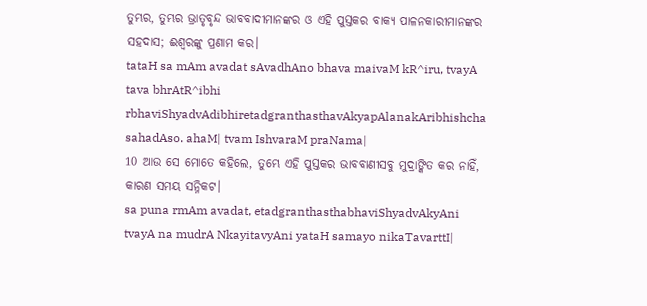ତୁମ୍ଭର, ତୁମ୍ଭର ଭ୍ରାତୃବୃନ୍ଦ ଭାବବାଦୀମାନଙ୍କର ଓ ଏହି ପୁସ୍ତକର ବାକ୍ୟ ପାଳନକାରୀମାନଙ୍କର ସହଦାସ; ଈଶ୍ବରଙ୍କୁ ପ୍ରଣାମ କର।
tataH sa mAm avadat sAvadhAno bhava maivaM kR^iru, tvayA tava bhrAtR^ibhi rbhaviShyadvAdibhiretadgranthasthavAkyapAlanakAribhishcha sahadAso. ahaM| tvam IshvaraM praNama|
10 ଆଉ ସେ ମୋତେ କହିଲେ, ତୁମ୍ଭେ ଏହି ପୁସ୍ତକର ଭାବବାଣୀସବୁ ମୁଦ୍ରାଙ୍କିତ କର ନାହିଁ, କାରଣ ସମୟ ସନ୍ନିକଟ।
sa puna rmAm avadat, etadgranthasthabhaviShyadvAkyAni tvayA na mudrA NkayitavyAni yataH samayo nikaTavarttI|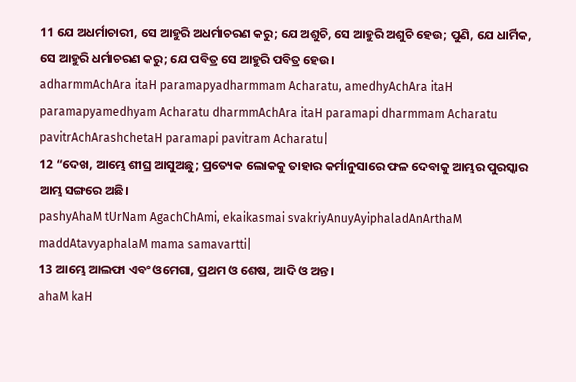11 ଯେ ଅଧର୍ମାଚାରୀ, ସେ ଆହୁରି ଅଧର୍ମାଚରଣ କରୁ; ଯେ ଅଶୁଚି, ସେ ଆହୁରି ଅଶୁଚି ହେଉ; ପୁଣି, ଯେ ଧାର୍ମିକ, ସେ ଆହୁରି ଧର୍ମାଚରଣ କରୁ; ଯେ ପବିତ୍ର ସେ ଆହୁରି ପବିତ୍ର ହେଉ।
adharmmAchAra itaH paramapyadharmmam Acharatu, amedhyAchAra itaH paramapyamedhyam Acharatu dharmmAchAra itaH paramapi dharmmam Acharatu pavitrAchArashchetaH paramapi pavitram Acharatu|
12 “ଦେଖ, ଆମ୍ଭେ ଶୀଘ୍ର ଆସୁଅଛୁ; ପ୍ରତ୍ୟେକ ଲୋକକୁ ତାହାର କର୍ମାନୁସାରେ ଫଳ ଦେବାକୁ ଆମ୍ଭର ପୁରସ୍କାର ଆମ୍ଭ ସଙ୍ଗରେ ଅଛି।
pashyAhaM tUrNam AgachChAmi, ekaikasmai svakriyAnuyAyiphaladAnArthaM maddAtavyaphalaM mama samavartti|
13 ଆମ୍ଭେ ଆଲଫା ଏବଂ ଓମେଗା, ପ୍ରଥମ ଓ ଶେଷ, ଆଦି ଓ ଅନ୍ତ।
ahaM kaH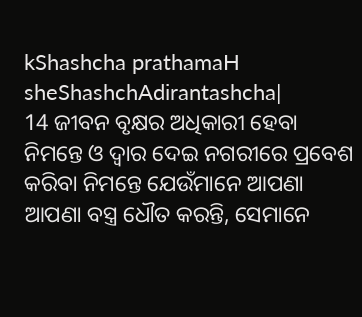kShashcha prathamaH sheShashchAdirantashcha|
14 ଜୀବନ ବୃକ୍ଷର ଅଧିକାରୀ ହେବା ନିମନ୍ତେ ଓ ଦ୍ୱାର ଦେଇ ନଗରୀରେ ପ୍ରବେଶ କରିବା ନିମନ୍ତେ ଯେଉଁମାନେ ଆପଣା ଆପଣା ବସ୍ତ୍ର ଧୌତ କରନ୍ତି, ସେମାନେ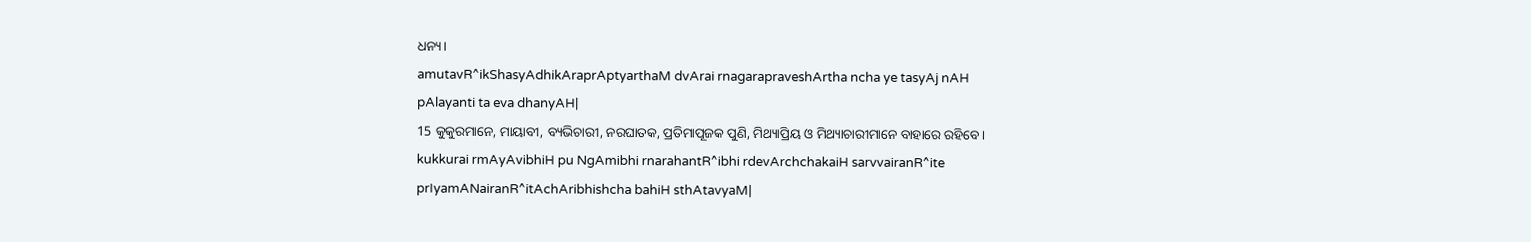ଧନ୍ୟ।
amutavR^ikShasyAdhikAraprAptyarthaM dvArai rnagarapraveshArtha ncha ye tasyAj nAH pAlayanti ta eva dhanyAH|
15 କୁକୁରମାନେ, ମାୟାବୀ, ବ୍ୟଭିଚାରୀ, ନରଘାତକ, ପ୍ରତିମାପୂଜକ ପୁଣି, ମିଥ୍ୟାପ୍ରିୟ ଓ ମିଥ୍ୟାଚାରୀମାନେ ବାହାରେ ରହିବେ।
kukkurai rmAyAvibhiH pu NgAmibhi rnarahantR^ibhi rdevArchchakaiH sarvvairanR^ite prIyamANairanR^itAchAribhishcha bahiH sthAtavyaM|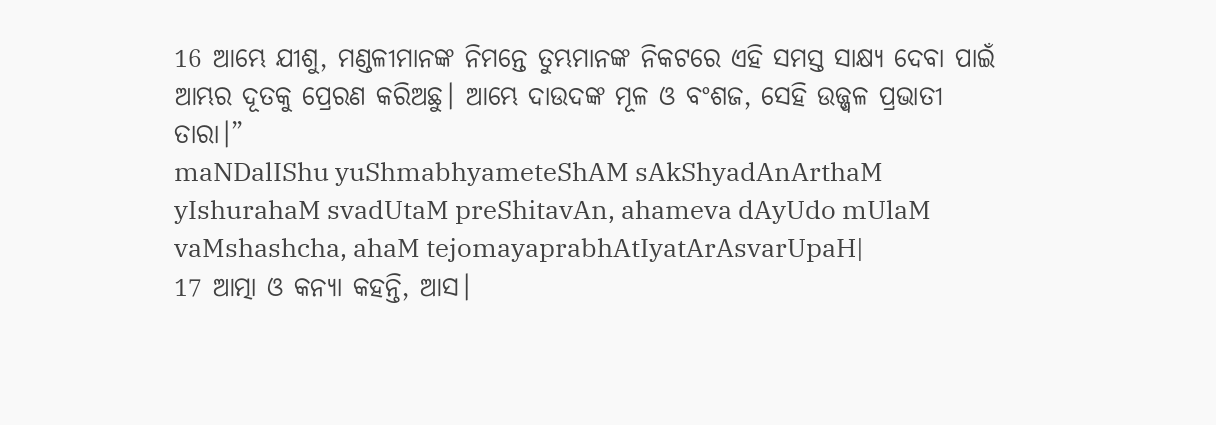16 ଆମ୍ଭେ ଯୀଶୁ, ମଣ୍ଡଳୀମାନଙ୍କ ନିମନ୍ତେ ତୁମ୍ଭମାନଙ୍କ ନିକଟରେ ଏହି ସମସ୍ତ ସାକ୍ଷ୍ୟ ଦେବା ପାଇଁ ଆମ୍ଭର ଦୂତକୁ ପ୍ରେରଣ କରିଅଛୁ। ଆମ୍ଭେ ଦାଉଦଙ୍କ ମୂଳ ଓ ବଂଶଜ, ସେହି ଉଜ୍ଜ୍ୱଳ ପ୍ରଭାତୀ ତାରା।”
maNDalIShu yuShmabhyameteShAM sAkShyadAnArthaM yIshurahaM svadUtaM preShitavAn, ahameva dAyUdo mUlaM vaMshashcha, ahaM tejomayaprabhAtIyatArAsvarUpaH|
17 ଆତ୍ମା ଓ କନ୍ୟା କହନ୍ତି, ଆସ।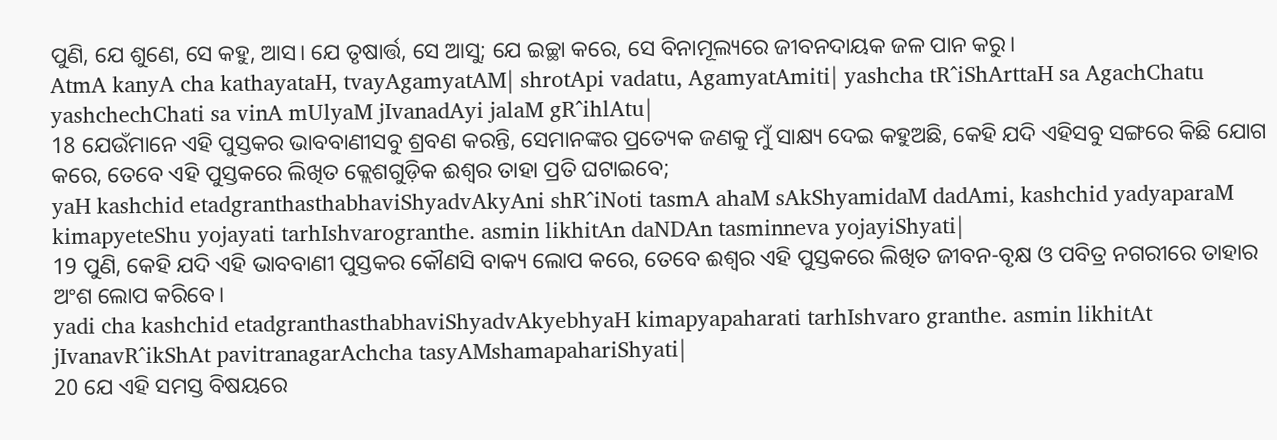ପୁଣି, ଯେ ଶୁଣେ, ସେ କହୁ, ଆସ। ଯେ ତୃଷାର୍ତ୍ତ, ସେ ଆସୁ; ଯେ ଇଚ୍ଛା କରେ, ସେ ବିନାମୂଲ୍ୟରେ ଜୀବନଦାୟକ ଜଳ ପାନ କରୁ।
AtmA kanyA cha kathayataH, tvayAgamyatAM| shrotApi vadatu, AgamyatAmiti| yashcha tR^iShArttaH sa AgachChatu yashchechChati sa vinA mUlyaM jIvanadAyi jalaM gR^ihlAtu|
18 ଯେଉଁମାନେ ଏହି ପୁସ୍ତକର ଭାବବାଣୀସବୁ ଶ୍ରବଣ କରନ୍ତି, ସେମାନଙ୍କର ପ୍ରତ୍ୟେକ ଜଣକୁ ମୁଁ ସାକ୍ଷ୍ୟ ଦେଇ କହୁଅଛି, କେହି ଯଦି ଏହିସବୁ ସଙ୍ଗରେ କିଛି ଯୋଗ କରେ, ତେବେ ଏହି ପୁସ୍ତକରେ ଲିଖିତ କ୍ଲେଶଗୁଡ଼ିକ ଈଶ୍ବର ତାହା ପ୍ରତି ଘଟାଇବେ;
yaH kashchid etadgranthasthabhaviShyadvAkyAni shR^iNoti tasmA ahaM sAkShyamidaM dadAmi, kashchid yadyaparaM kimapyeteShu yojayati tarhIshvarogranthe. asmin likhitAn daNDAn tasminneva yojayiShyati|
19 ପୁଣି, କେହି ଯଦି ଏହି ଭାବବାଣୀ ପୁସ୍ତକର କୌଣସି ବାକ୍ୟ ଲୋପ କରେ, ତେବେ ଈଶ୍ବର ଏହି ପୁସ୍ତକରେ ଲିଖିତ ଜୀବନ-ବୃକ୍ଷ ଓ ପବିତ୍ର ନଗରୀରେ ତାହାର ଅଂଶ ଲୋପ କରିବେ।
yadi cha kashchid etadgranthasthabhaviShyadvAkyebhyaH kimapyapaharati tarhIshvaro granthe. asmin likhitAt jIvanavR^ikShAt pavitranagarAchcha tasyAMshamapahariShyati|
20 ଯେ ଏହି ସମସ୍ତ ବିଷୟରେ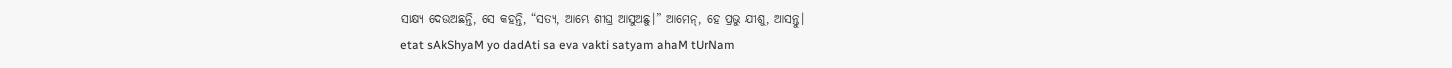ସାକ୍ଷ୍ୟ ଦେଉଅଛନ୍ତି, ସେ କହନ୍ତି, “ସତ୍ୟ, ଆମ୍ଭେ ଶୀଘ୍ର ଆସୁଅଛୁ।” ଆମେନ୍‍, ହେ ପ୍ରଭୁ ଯୀଶୁ, ଆସନ୍ତୁ।
etat sAkShyaM yo dadAti sa eva vakti satyam ahaM tUrNam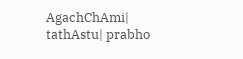AgachChAmi| tathAstu| prabho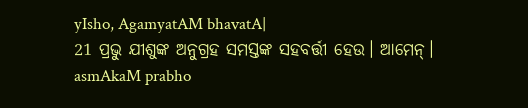yIsho, AgamyatAM bhavatA|
21 ପ୍ରଭୁ ଯୀଶୁଙ୍କ ଅନୁଗ୍ରହ ସମସ୍ତଙ୍କ ସହବର୍ତ୍ତୀ ହେଉ। ଆମେନ୍‍।
asmAkaM prabho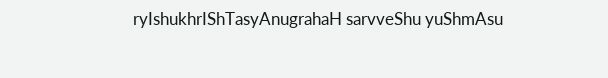ryIshukhrIShTasyAnugrahaH sarvveShu yuShmAsu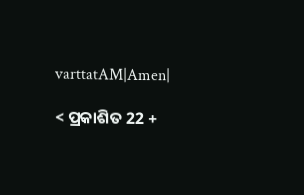varttatAM|Amen|

< ପ୍ରକାଶିତ 22 +